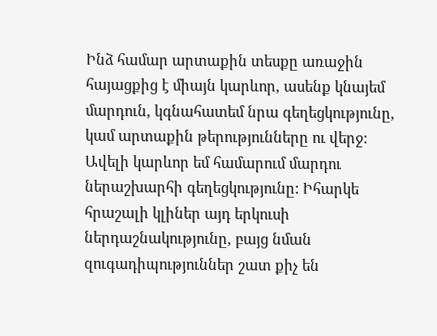Ինձ համար արտաքին տեսքը առաջին հայացքից է միայն կարևոր, ասենք կնայեմ մարդուն, կգնահատեմ նրա գեղեցկությունը, կամ արտաքին թերությունները ու վերջ: Ավելի կարևոր եմ համարում մարդու ներաշխարհի գեղեցկությունը: Իհարկե հրաշալի կլիներ այդ երկուսի ներդաշնակությունը, բայց նման զուգադիպություններ շատ քիչ են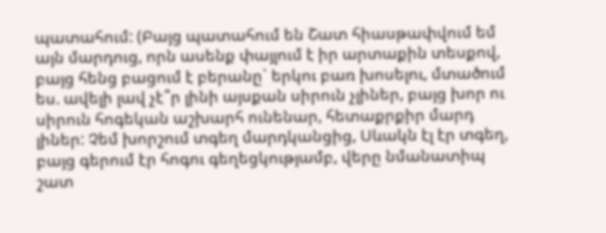պատահում: (Բայց պատահում են Շատ հիասթափվում եմ այն մարդուց, որն ասենք փայլում է իր արտաքին տեսքով, բայց հենց բացում է բերանը` երկու բառ խոսելու, մտածում ես. ավելի լավ չէ՞ր լինի այսքան սիրուն չլիներ, բայց խոր ու սիրուն հոգեկան աշխարհ ունենար, հետաքրքիր մարդ լիներ: Չեմ խորշում տգեղ մարդկանցից, Սևակն էլ էր տգեղ, բայց գերում էր հոգու գեղեցկությամբ, վերը նմանատիպ շատ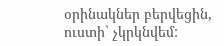օրինակներ բերվեցին, ուստի` չկրկնվեմ: